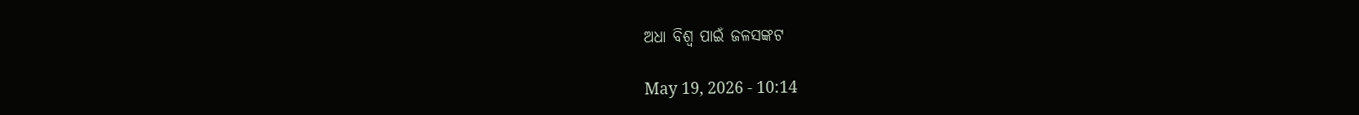ଅଧା ବିଶ୍ୱ ପାଇଁ ଜଳସଙ୍କଟ

May 19, 2026 - 10:14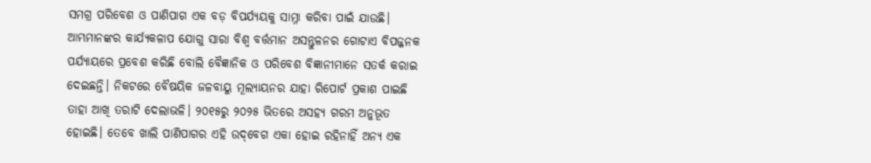ସମଗ୍ର ପରିବେଶ ଓ ପାଣିପାଗ ଏକ ବଡ଼ ବିପର୍ଯ୍ୟୟକୁ ସାମ୍ନା କରିବା ପାଇଁ ଯାଉଛି। ଆମ୍ଭମାନଙ୍କର କାର୍ଯ୍ୟକଳାପ ଯୋଗୁ ସାରା ବିଶ୍ୱ ବର୍ତ୍ତମାନ ଅସନ୍ତୁଳନର ଗୋଟାଏ ବିପଜ୍ଜନକ ପର୍ଯ୍ୟାୟରେ ପ୍ରବେଶ କରିଛି ବୋଲି ବୈଜ୍ଞାନିକ ଓ ପରିବେଶ ବିଜ୍ଞାନୀମାନେ ସତର୍କ କରାଇ ଦେଇଛନ୍ତି। ନିକଟରେ ବୈଷୟିକ ଜଳବାୟୁ ମୂଲ୍ୟାୟନର ଯାହା ରିପୋର୍ଟ ପ୍ରକାଶ ପାଇଛି ତାହା ଆଖି ତରାଟି ଦେଲାଭଳି। ୨୦୧୫ରୁ ୨୦୨୫ ଭିତରେ ଅସହ୍ୟ ଗରମ ଅନୁଭୂତ ହୋଇଛି। ତେବେ ଖାଲି ପାଣିପାଗର ଏହି ଉଦ୍‌ବେଗ ଏକା ହୋଇ ରହିନାହିଁ ଅନ୍ୟ ଏକ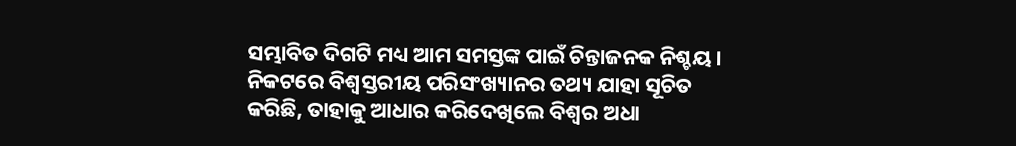ସମ୍ଭାବିତ ଦିଗଟି ମଧ୍ୟ ଆମ ସମସ୍ତଙ୍କ ପାଇଁ ଚିନ୍ତାଜନକ ନିଶ୍ଚୟ। ନିକଟରେ ବିଶ୍ୱସ୍ତରୀୟ ପରିସଂଖ୍ୟାନର ତଥ୍ୟ ଯାହା ସୂଚିତ କରିଛି, ତାହାକୁ ଆଧାର କରିଦେଖିଲେ ବିଶ୍ୱର ଅଧା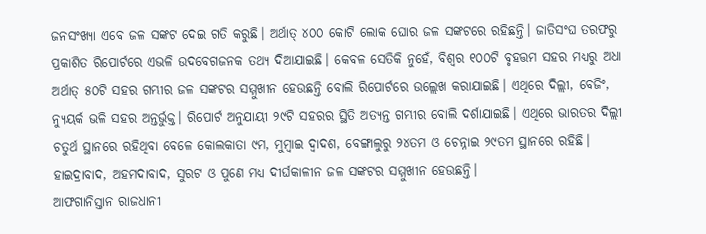ଜନସଂଖ୍ୟା ଏବେ ଜଳ ସଙ୍କଟ ଦେଇ ଗତି କରୁଛି। ଅର୍ଥାତ୍‌ ୪୦୦ କୋଟି ଲୋକ ଘୋର ଜଳ ସଙ୍କଟରେ ରହିଛନ୍ତି। ଜାତିସଂଘ ତରଫରୁ ପ୍ରକାଶିତ ରିପୋର୍ଟରେ ଏଭଳି ଉଦବେଗଜନକ ତଥ୍ୟ ଦିଆଯାଇଛି। କେବଳ ସେତିକି ନୁହେଁ, ବିଶ୍ୱର ୧୦୦ଟି ବୃହତ୍ତମ ସହର ମଧ୍ୟରୁ ଅଧା ଅର୍ଥାତ୍‌ ୫୦ଟି ସହର ଗମ୍ଭୀର ଜଳ ସଙ୍କଟର ସମ୍ମୁଖୀନ ହେଉଛନ୍ତି ବୋଲି ରିପୋର୍ଟରେ ଉଲ୍ଲେଖ କରାଯାଇଛି। ଏଥିରେ ଦିଲ୍ଲୀ, ବେଜିଂ, ନ୍ୟୁୟର୍କ ଭଳି ସହର ଅନ୍ତର୍ଭୁକ୍ତ। ରିପୋର୍ଟ ଅନୁଯାୟୀ ୨୯ଟି ସହରର ସ୍ଥିତି ଅତ୍ୟନ୍ତ ଗମ୍ଭୀର ବୋଲି ଦର୍ଶାଯାଇଛି। ଏଥିରେ ଭାରତର ଦିଲ୍ଲୀ ଚତୁର୍ଥ ସ୍ଥାନରେ ରହିଥିବା ବେଳେ କୋଲକାତା ୯ମ, ମୁମ୍ବାଇ ଦ୍ୱାଦଶ, ବେଙ୍ଗାଲୁରୁ ୨୪ତମ ଓ ଚେନ୍ନାଇ ୨୯ତମ ସ୍ଥାନରେ ରହିଛି। ହାଇଦ୍ରାବାଦ, ଅହମଦାବାଦ, ସୁରଟ ଓ ପୁଣେ ମଧ୍ୟ ଦୀର୍ଘକାଳୀନ ଜଳ ସଙ୍କଟର ସମ୍ମୁଖୀନ ହେଉଛନ୍ତି।
ଆଫଗାନିସ୍ତାନ ରାଜଧାନୀ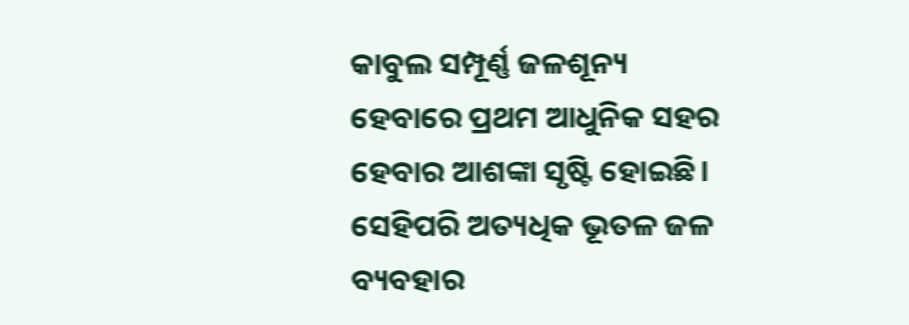କାବୁଲ ସମ୍ପୂର୍ଣ୍ଣ ଜଳଶୂନ୍ୟ ହେବାରେ ପ୍ରଥମ ଆଧୁନିକ ସହର ହେବାର ଆଶଙ୍କା ସୃଷ୍ଟି ହୋଇଛି। ସେହିପରି ଅତ୍ୟଧିକ ଭୂତଳ ଜଳ ବ୍ୟବହାର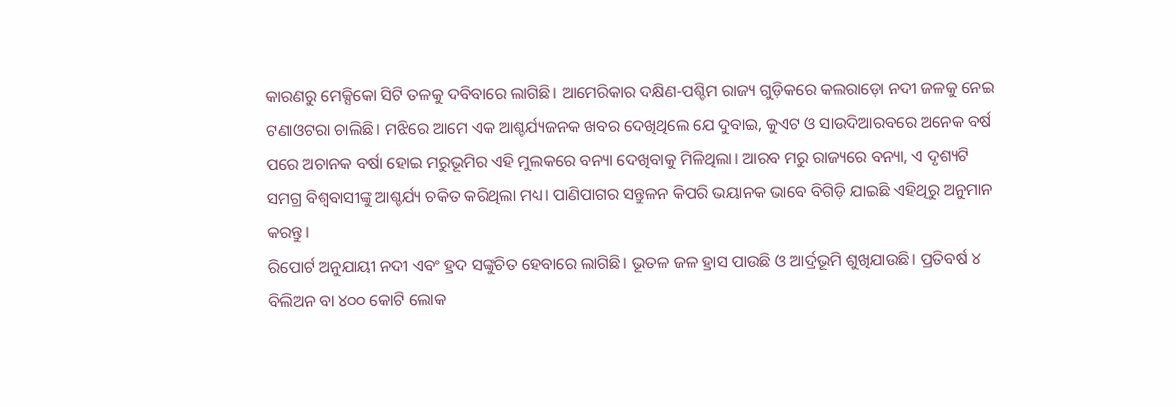କାରଣରୁ ମେକ୍ସିକୋ ସିଟି ତଳକୁ ଦବିବାରେ ଲାଗିଛି। ଆମେରିକାର ଦକ୍ଷିଣ-ପଶ୍ଚିମ ରାଜ୍ୟ ଗୁଡ଼ିକରେ କଲରାଡ଼ୋ ନଦୀ ଜଳକୁ ନେଇ ଟଣାଓଟରା ଚାଲିଛି। ମଝିରେ ଆମେ ଏକ ଆଶ୍ଚର୍ଯ୍ୟଜନକ ଖବର ଦେଖିଥିଲେ ଯେ ଦୁବାଇ, କୁଏଟ ଓ ସାଉଦିଆରବରେ ଅନେକ ବର୍ଷ ପରେ ଅଚାନକ ବର୍ଷା ହୋଇ ମରୁଭୂମିର ଏହି ମୁଲକରେ ବନ୍ୟା ଦେଖିବାକୁ ମିଳିଥିଲା। ଆରବ ମରୁ ରାଜ୍ୟରେ ବନ୍ୟା, ଏ ଦୃଶ୍ୟଟି ସମଗ୍ର ବିଶ୍ୱବାସୀଙ୍କୁ ଆଶ୍ଚର୍ଯ୍ୟ ଚକିତ କରିଥିଲା ମଧ୍ୟ। ପାଣିପାଗର ସନ୍ତୁଳନ କିପରି ଭୟାନକ ଭାବେ ବିଗିଡ଼ି ଯାଇଛି ଏହିଥିରୁ ଅନୁମାନ କରନ୍ତୁ।
ରିପୋର୍ଟ ଅନୁଯାୟୀ ନଦୀ ଏବଂ ହ୍ରଦ ସଙ୍କୁଚିତ ହେବାରେ ଲାଗିଛି। ଭୂତଳ ଜଳ ହ୍ରାସ ପାଉଛି ଓ ଆର୍ଦ୍ରଭୂମି ଶୁଖିଯାଉଛି। ପ୍ରତିବର୍ଷ ୪ ବିଲିଅନ ବା ୪୦୦ କୋଟି ଲୋକ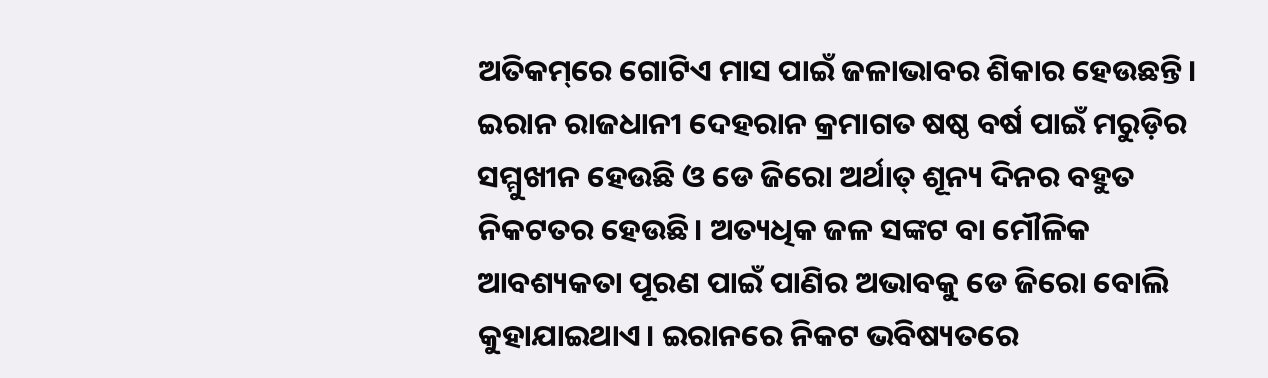ଅତିକମ୍‌ରେ ଗୋଟିଏ ମାସ ପାଇଁ ଜଳାଭାବର ଶିକାର ହେଉଛନ୍ତି। ଇରାନ ରାଜଧାନୀ ଦେହରାନ କ୍ରମାଗତ ଷଷ୍ଠ ବର୍ଷ ପାଇଁ ମରୁଡ଼ିର ସମ୍ମୁଖୀନ ହେଉଛି ଓ ଡେ ଜିରୋ ଅର୍ଥାତ୍‌ ଶୂନ୍ୟ ଦିନର ବହୁତ ନିକଟତର ହେଉଛି। ଅତ୍ୟଧିକ ଜଳ ସଙ୍କଟ ବା ମୌଳିକ ଆବଶ୍ୟକତା ପୂରଣ ପାଇଁ ପାଣିର ଅଭାବକୁ ଡେ ଜିରୋ ବୋଲି କୁହାଯାଇଥାଏ। ଇରାନରେ ନିକଟ ଭବିଷ୍ୟତରେ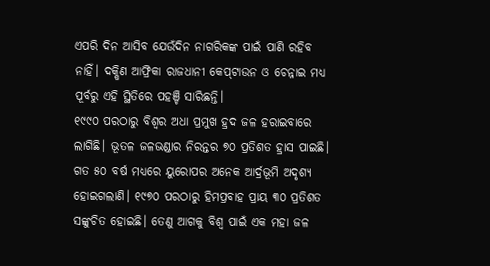ଏପରି ଦିନ ଆସିବ ଯେଉଁଦିନ ନାଗରିକଙ୍କ ପାଇଁ ପାଣି ରହିବ ନାହିଁ। ଦକ୍ଷିଣ ଆଫ୍ରିକା ରାଜଧାନୀ କେପ୍‌ଟାଉନ ଓ ଚେନ୍ନାଇ ମଧ୍ୟ ପୂର୍ବରୁ ଏହି ସ୍ଥିତିରେ ପହଞ୍ଚି ସାରିଛନ୍ତି।
୧୯୯୦ ପରଠାରୁ ବିଶ୍ୱର ଅଧା ପ୍ରମୁଖ ହ୍ରଦ ଜଳ ହରାଇବାରେ ଲାଗିଛି। ଭୂତଳ ଜଳଭଣ୍ଡାର ନିରନ୍ତର ୭୦ ପ୍ରତିଶତ ହ୍ରାସ ପାଇଛି। ଗତ ୫୦ ବର୍ଷ ମଧ୍ୟରେ ୟୁରୋପର ଅନେକ ଆର୍ଦ୍ରଭୂମି ଅଦୃଶ୍ୟ ହୋଇଗଲାଣି। ୧୯୭୦ ପରଠାରୁ ହିମପ୍ରବାହ ପ୍ରାୟ ୩୦ ପ୍ରତିଶତ ସଙ୍କୁଚିତ ହୋଇଛି। ତେଣୁ ଆଗକୁ ବିଶ୍ୱ ପାଇଁ ଏକ ମହା ଜଳ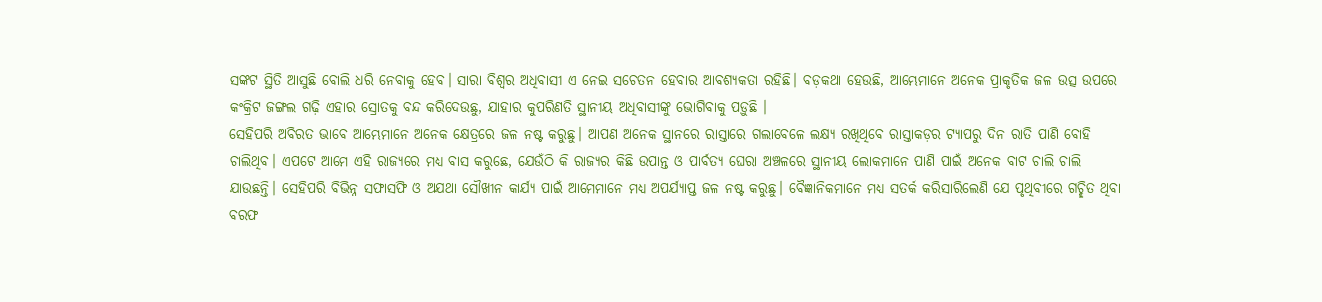ସଙ୍କଟ ସ୍ଥିତି ଆସୁଛି ବୋଲି ଧରି ନେବାକୁ ହେବ। ସାରା ବିଶ୍ୱର ଅଧିବାସୀ ଏ ନେଇ ସଚେତନ ହେବାର ଆବଶ୍ୟକତା ରହିଛି। ବଡ଼କଥା ହେଉଛି, ଆମ୍ଭେମାନେ ଅନେକ ପ୍ରାକୃତିକ ଜଳ ଉତ୍ସ ଉପରେ କଂକ୍ରିଟ ଜଙ୍ଗଲ ଗଢ଼ି ଏହାର ସ୍ରୋତକୁ ବନ୍ଦ କରିଦେଉଛୁ, ଯାହାର କୁପରିଣତି ସ୍ଥାନୀୟ ଅଧିବାସୀଙ୍କୁ ଭୋଗିବାକୁ ପଡ଼ୁଛି ।
ସେହିପରି ଅବିରତ ଭାବେ ଆମ୍ଭେମାନେ ଅନେକ କ୍ଷେତ୍ରରେ ଜଳ ନଷ୍ଟ କରୁଛୁ। ଆପଣ ଅନେକ ସ୍ଥାନରେ ରାସ୍ତାରେ ଗଲାବେଳେ ଲକ୍ଷ୍ୟ ରଖିଥିବେ ରାସ୍ତାକଡ଼ର ଟ୍ୟାପରୁ ଦିନ ରାତି ପାଣି ବୋହି ଚାଲିଥିବ। ଏପଟେ ଆମେ ଏହି ରାଜ୍ୟରେ ମଧ୍ୟ ବାସ କରୁଛେ, ଯେଉଁଠି କି ରାଜ୍ୟର କିଛି ଉପାନ୍ତ ଓ ପାର୍ବତ୍ୟ ଘେରା ଅଞ୍ଚଳରେ ସ୍ଥାନୀୟ ଲୋକମାନେ ପାଣି ପାଇଁ ଅନେକ ବାଟ ଚାଲି ଚାଲି ଯାଉଛନ୍ତି। ସେହିପରି ବିଭିନ୍ନ ସଫାସଫି ଓ ଅଯଥା ସୌଖୀନ କାର୍ଯ୍ୟ ପାଇଁ ଆମେମାନେ ମଧ୍ୟ ଅପର୍ଯ୍ୟାପ୍ତ ଜଳ ନଷ୍ଟ କରୁଛୁ। ବୈଜ୍ଞାନିକମାନେ ମଧ୍ୟ ସତର୍କ କରିସାରିଲେଣି ଯେ ପୃଥିବୀରେ ଗଚ୍ଛିତ ଥିବା ବରଫ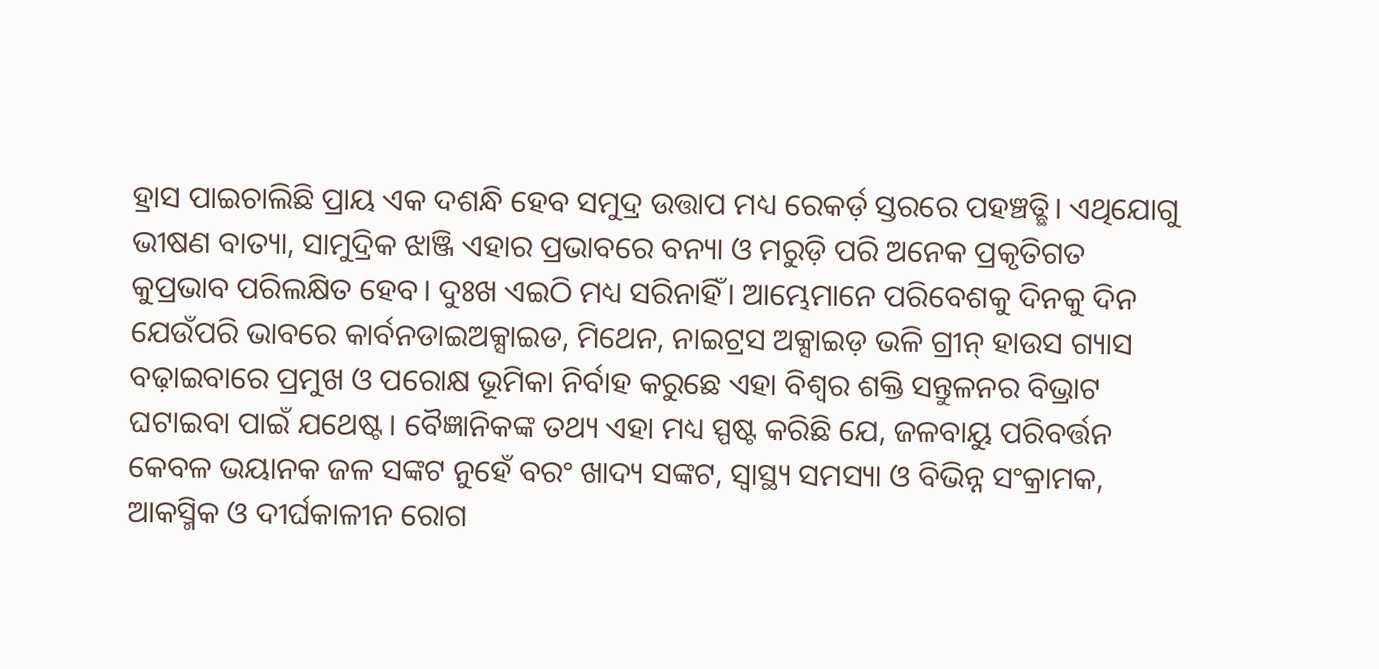ହ୍ରାସ ପାଇଚାଲିଛି ପ୍ରାୟ ଏକ ଦଶନ୍ଧି ହେବ ସମୁଦ୍ର ଉତ୍ତାପ ମଧ୍ୟ ରେକର୍ଡ଼ ସ୍ତରରେ ପହଞ୍ଚତ୍ଛି। ଏଥିଯୋଗୁ ଭୀଷଣ ବାତ୍ୟା, ସାମୁଦ୍ରିକ ଝାଞ୍ଜି ଏହାର ପ୍ରଭାବରେ ବନ୍ୟା ଓ ମରୁଡ଼ି ପରି ଅନେକ ପ୍ରକୃତିଗତ କୁପ୍ରଭାବ ପରିଲକ୍ଷିତ ହେବ। ଦୁଃଖ ଏଇଠି ମଧ୍ୟ ସରିନାହିଁ। ଆମ୍ଭେମାନେ ପରିବେଶକୁ ଦିନକୁ ଦିନ ଯେଉଁପରି ଭାବରେ କାର୍ବନଡାଇଅକ୍ସାଇଡ, ମିଥେନ, ନାଇଟ୍ରସ ଅକ୍ସାଇଡ଼ ଭଳି ଗ୍ରୀନ୍‌ ହାଉସ ଗ୍ୟାସ ବଢ଼ାଇବାରେ ପ୍ରମୁଖ ଓ ପରୋକ୍ଷ ଭୂମିକା ନିର୍ବାହ କରୁଛେ ଏହା ବିଶ୍ୱର ଶକ୍ତି ସନ୍ତୁଳନର ବିଭ୍ରାଟ ଘଟାଇବା ପାଇଁ ଯଥେଷ୍ଟ। ବୈଜ୍ଞାନିକଙ୍କ ତଥ୍ୟ ଏହା ମଧ୍ୟ ସ୍ପଷ୍ଟ କରିଛି ଯେ, ଜଳବାୟୁ ପରିବର୍ତ୍ତନ କେବଳ ଭୟାନକ ଜଳ ସଙ୍କଟ ନୁହେଁ ବରଂ ଖାଦ୍ୟ ସଙ୍କଟ, ସ୍ବାସ୍ଥ୍ୟ ସମସ୍ୟା ଓ ବିଭିନ୍ନ ସଂକ୍ରାମକ, ଆକସ୍ମିକ ଓ ଦୀର୍ଘକାଳୀନ ରୋଗ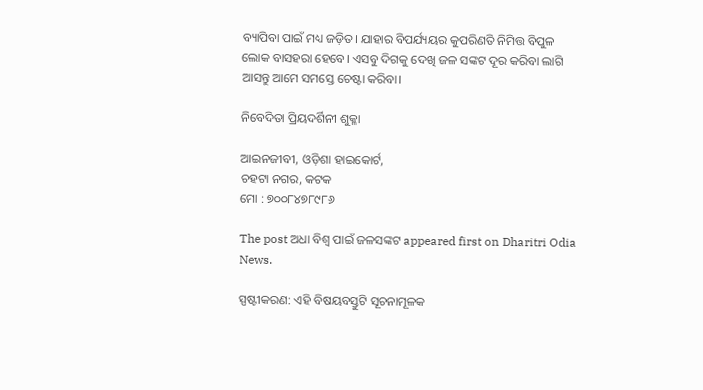ବ୍ୟାପିବା ପାଇଁ ମଧ୍ୟ ଜଡ଼ିତ। ଯାହାର ବିପର୍ଯ୍ୟୟର କୁପରିଣତି ନିମିତ୍ତ ବିପୁଳ ଲୋକ ବାସହରା ହେବେ। ଏସବୁ ଦିଗକୁ ଦେଖି ଜଳ ସଙ୍କଟ ଦୂର କରିବା ଲାଗି ଆସନ୍ତୁ ଆମେ ସମସ୍ତେ ଚେଷ୍ଟା କରିବା।

ନିବେଦିତା ପ୍ରିୟଦର୍ଶିନୀ ଶୁକ୍ଳା

ଆଇନଜୀବୀ, ଓଡ଼ିଶା ହାଇକୋର୍ଟ,
ଚହଟା ନଗର, କଟକ
ମୋ : ୭୦୦୮୪୭୮୯୮୬

The post ଅଧା ବିଶ୍ୱ ପାଇଁ ଜଳସଙ୍କଟ appeared first on Dharitri Odia News.

ସ୍ପଷ୍ଟୀକରଣ: ଏହି ବିଷୟବସ୍ତୁଟି ସୂଚନାମୂଳକ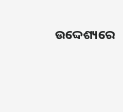ଉଦ୍ଦେଶ୍ୟରେ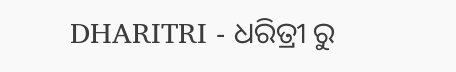DHARITRI - ଧରିତ୍ରୀ ରୁ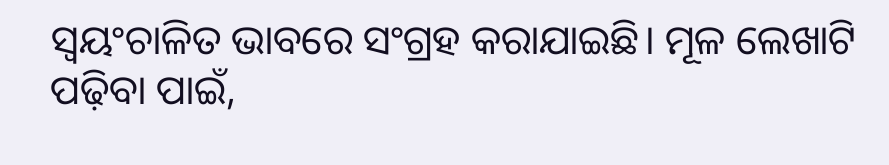ସ୍ୱୟଂଚାଳିତ ଭାବରେ ସଂଗ୍ରହ କରାଯାଇଛି। ମୂଳ ଲେଖାଟି ପଢ଼ିବା ପାଇଁ,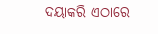ଦୟାକରି ଏଠାରେ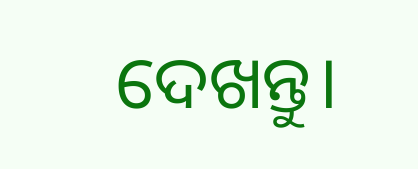ଦେଖନ୍ତୁ।